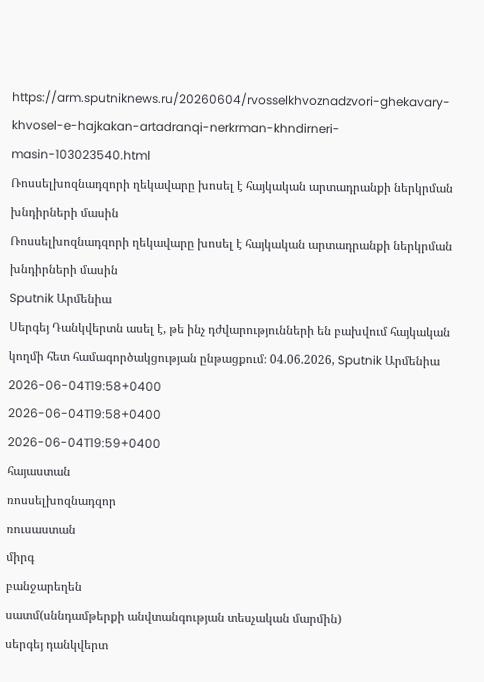https://arm.sputniknews.ru/20260604/rvosselkhvoznadzvori-ghekavary-khvosel-e-hajkakan-artadranqi-nerkrman-khndirneri-masin-103023540.html
Ռոսսելխոզնադզորի ղեկավարը խոսել է հայկական արտադրանքի ներկրման խնդիրների մասին
Ռոսսելխոզնադզորի ղեկավարը խոսել է հայկական արտադրանքի ներկրման խնդիրների մասին
Sputnik Արմենիա
Սերգեյ Դանկվերտն ասել է, թե ինչ դժվարությունների են բախվում հայկական կողմի հետ համագործակցության ընթացքում։ 04.06.2026, Sputnik Արմենիա
2026-06-04T19:58+0400
2026-06-04T19:58+0400
2026-06-04T19:59+0400
հայաստան
ռոսսելխոզնադզոր
ռուսաստան
միրգ
բանջարեղեն
սատմ(սննդամթերքի անվտանգության տեսչական մարմին)
սերգեյ դանկվերտ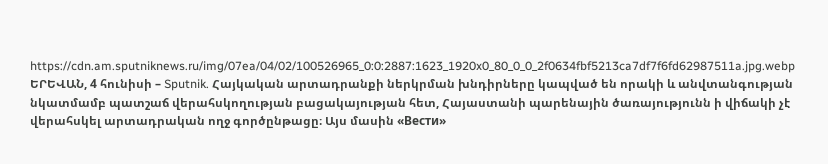https://cdn.am.sputniknews.ru/img/07ea/04/02/100526965_0:0:2887:1623_1920x0_80_0_0_2f0634fbf5213ca7df7f6fd62987511a.jpg.webp
ԵՐԵՎԱՆ, 4 հունիսի – Sputnik. Հայկական արտադրանքի ներկրման խնդիրները կապված են որակի և անվտանգության նկատմամբ պատշաճ վերահսկողության բացակայության հետ, Հայաստանի պարենային ծառայությունն ի վիճակի չէ վերահսկել արտադրական ողջ գործընթացը։ Այս մասին «Вести»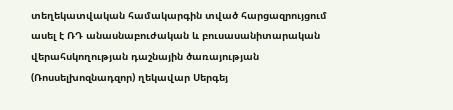տեղեկատվական համակարգին տված հարցազրույցում ասել է ՌԴ անասնաբուժական և բուսասանիտարական վերահսկողության դաշնային ծառայության (Ռոսսելխոզնադզոր) ղեկավար Սերգեյ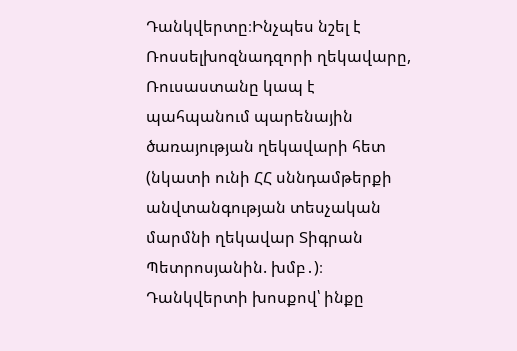Դանկվերտը։Ինչպես նշել է Ռոսսելխոզնադզորի ղեկավարը, Ռուսաստանը կապ է պահպանում պարենային ծառայության ղեկավարի հետ (նկատի ունի ՀՀ սննդամթերքի անվտանգության տեսչական մարմնի ղեկավար Տիգրան Պետրոսյանին. խմբ․)։ Դանկվերտի խոսքով՝ ինքը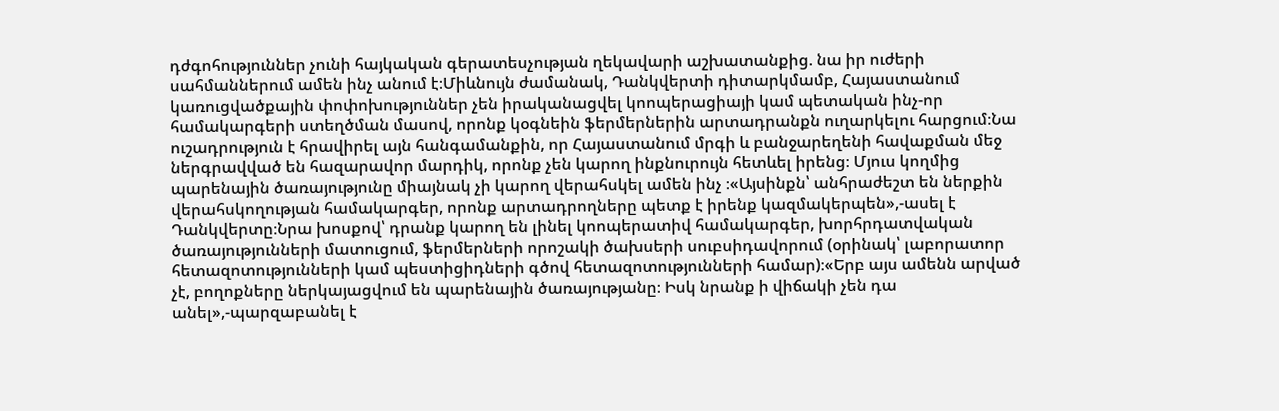դժգոհություններ չունի հայկական գերատեսչության ղեկավարի աշխատանքից. նա իր ուժերի սահմաններում ամեն ինչ անում է։Միևնույն ժամանակ, Դանկվերտի դիտարկմամբ, Հայաստանում կառուցվածքային փոփոխություններ չեն իրականացվել կոոպերացիայի կամ պետական ինչ-որ համակարգերի ստեղծման մասով, որոնք կօգնեին ֆերմերներին արտադրանքն ուղարկելու հարցում։Նա ուշադրություն է հրավիրել այն հանգամանքին, որ Հայաստանում մրգի և բանջարեղենի հավաքման մեջ ներգրավված են հազարավոր մարդիկ, որոնք չեն կարող ինքնուրույն հետևել իրենց։ Մյուս կողմից պարենային ծառայությունը միայնակ չի կարող վերահսկել ամեն ինչ ։«Այսինքն՝ անհրաժեշտ են ներքին վերահսկողության համակարգեր, որոնք արտադրողները պետք է իրենք կազմակերպեն»,-ասել է Դանկվերտը։Նրա խոսքով՝ դրանք կարող են լինել կոոպերատիվ համակարգեր, խորհրդատվական ծառայությունների մատուցում, ֆերմերների որոշակի ծախսերի սուբսիդավորում (օրինակ՝ լաբորատոր հետազոտությունների կամ պեստիցիդների գծով հետազոտությունների համար)։«Երբ այս ամենն արված չէ, բողոքները ներկայացվում են պարենային ծառայությանը։ Իսկ նրանք ի վիճակի չեն դա անել»,-պարզաբանել է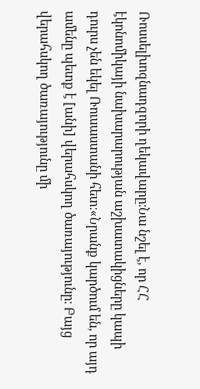Ռոսսելխոզնադզորի ղեկավարը։Նա նշել է, որ ՀՀ էկոնոմիկայի նախարարության աշխատակիցները կապի դուրս չեն եկել Ռուսաստանի հետ։«Նրանք կարծում են, որ այդ ամենը պետք է [անի] վերահսկող ծառայությունը։ Բայց վերահսկող ծառայությունը մի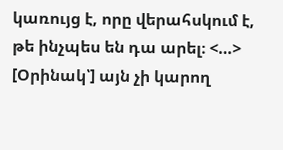կառույց է, որը վերահսկում է, թե ինչպես են դա արել։ <…> [Օրինակ՝] այն չի կարող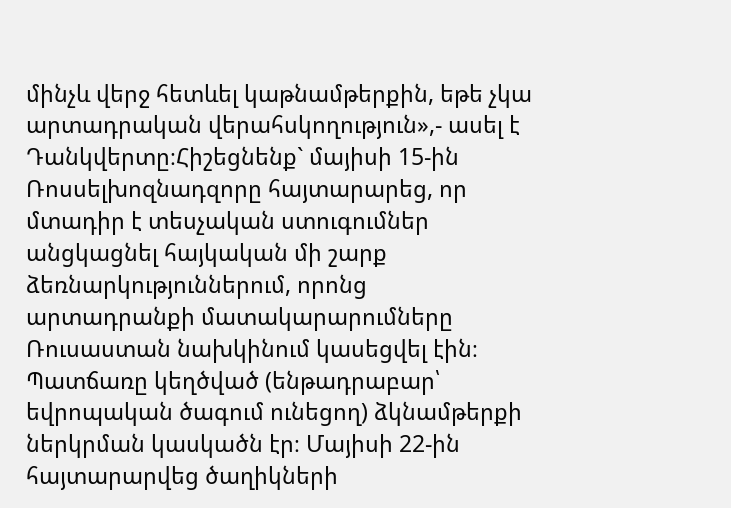մինչև վերջ հետևել կաթնամթերքին, եթե չկա արտադրական վերահսկողություն»,- ասել է Դանկվերտը։Հիշեցնենք` մայիսի 15-ին Ռոսսելխոզնադզորը հայտարարեց, որ մտադիր է տեսչական ստուգումներ անցկացնել հայկական մի շարք ձեռնարկություններում, որոնց արտադրանքի մատակարարումները Ռուսաստան նախկինում կասեցվել էին։ Պատճառը կեղծված (ենթադրաբար՝ եվրոպական ծագում ունեցող) ձկնամթերքի ներկրման կասկածն էր։ Մայիսի 22-ին հայտարարվեց ծաղիկների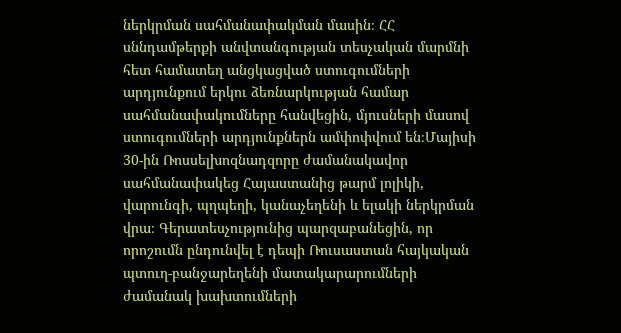ներկրման սահմանափակման մասին։ ՀՀ սննդամթերքի անվտանգության տեսչական մարմնի հետ համատեղ անցկացված ստուգումների արդյունքում երկու ձեռնարկության համար սահմանափակումները հանվեցին, մյուսների մասով ստուգումների արդյունքներն ամփոփվում են։Մայիսի 30-ին Ռոսսելխոզնադզորը ժամանակավոր սահմանափակեց Հայաստանից թարմ լոլիկի, վարունգի, պղպեղի, կանաչեղենի և ելակի ներկրման վրա։ Գերատեսչությունից պարզաբանեցին, որ որոշումն ընդունվել է դեպի Ռուսաստան հայկական պտուղ-բանջարեղենի մատակարարումների ժամանակ խախտումների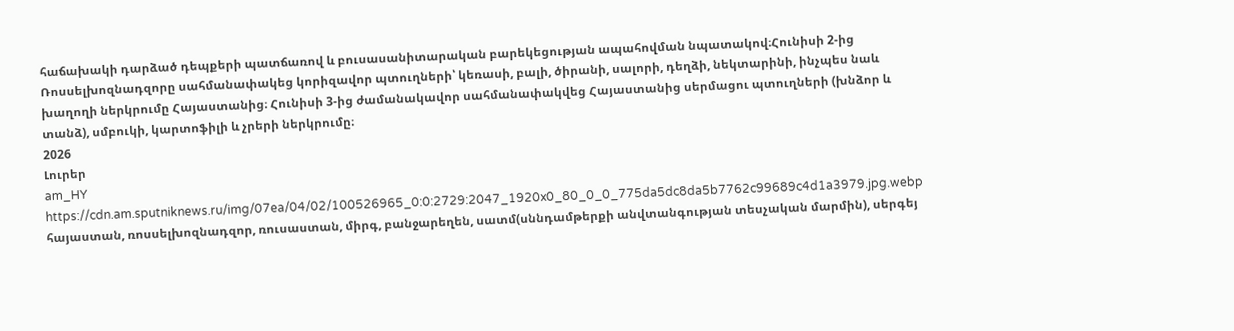հաճախակի դարձած դեպքերի պատճառով և բուսասանիտարական բարեկեցության ապահովման նպատակով։Հունիսի 2-ից Ռոսսելխոզնադզորը սահմանափակեց կորիզավոր պտուղների՝ կեռասի, բալի, ծիրանի, սալորի, դեղձի, նեկտարինի, ինչպես նաև խաղողի ներկրումը Հայաստանից։ Հունիսի 3-ից ժամանակավոր սահմանափակվեց Հայաստանից սերմացու պտուղների (խնձոր և տանձ), սմբուկի, կարտոֆիլի և չրերի ներկրումը։
2026
Լուրեր
am_HY
https://cdn.am.sputniknews.ru/img/07ea/04/02/100526965_0:0:2729:2047_1920x0_80_0_0_775da5dc8da5b7762c99689c4d1a3979.jpg.webp
հայաստան, ռոսսելխոզնադզոր, ռուսաստան, միրգ, բանջարեղեն, սատմ(սննդամթերքի անվտանգության տեսչական մարմին), սերգեյ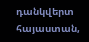դանկվերտ
հայաստան,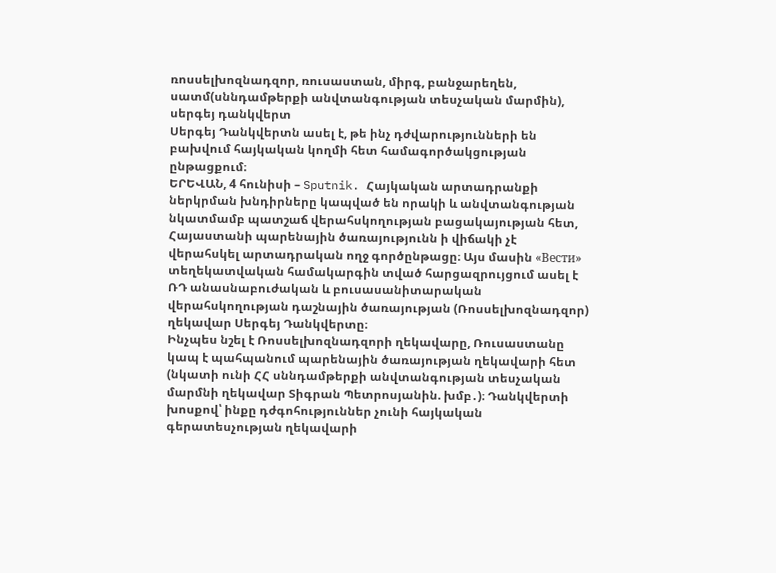ռոսսելխոզնադզոր, ռուսաստան, միրգ, բանջարեղեն, սատմ(սննդամթերքի անվտանգության տեսչական մարմին), սերգեյ դանկվերտ
Սերգեյ Դանկվերտն ասել է, թե ինչ դժվարությունների են բախվում հայկական կողմի հետ համագործակցության ընթացքում։
ԵՐԵՎԱՆ, 4 հունիսի – Sputnik. Հայկական արտադրանքի ներկրման խնդիրները կապված են որակի և անվտանգության նկատմամբ պատշաճ վերահսկողության բացակայության հետ, Հայաստանի պարենային ծառայությունն ի վիճակի չէ վերահսկել արտադրական ողջ գործընթացը։ Այս մասին «Вести» տեղեկատվական համակարգին տված հարցազրույցում ասել է ՌԴ անասնաբուժական և բուսասանիտարական վերահսկողության դաշնային ծառայության (Ռոսսելխոզնադզոր) ղեկավար Սերգեյ Դանկվերտը։
Ինչպես նշել է Ռոսսելխոզնադզորի ղեկավարը, Ռուսաստանը կապ է պահպանում պարենային ծառայության ղեկավարի հետ (նկատի ունի ՀՀ սննդամթերքի անվտանգության տեսչական մարմնի ղեկավար Տիգրան Պետրոսյանին. խմբ․)։ Դանկվերտի խոսքով՝ ինքը դժգոհություններ չունի հայկական գերատեսչության ղեկավարի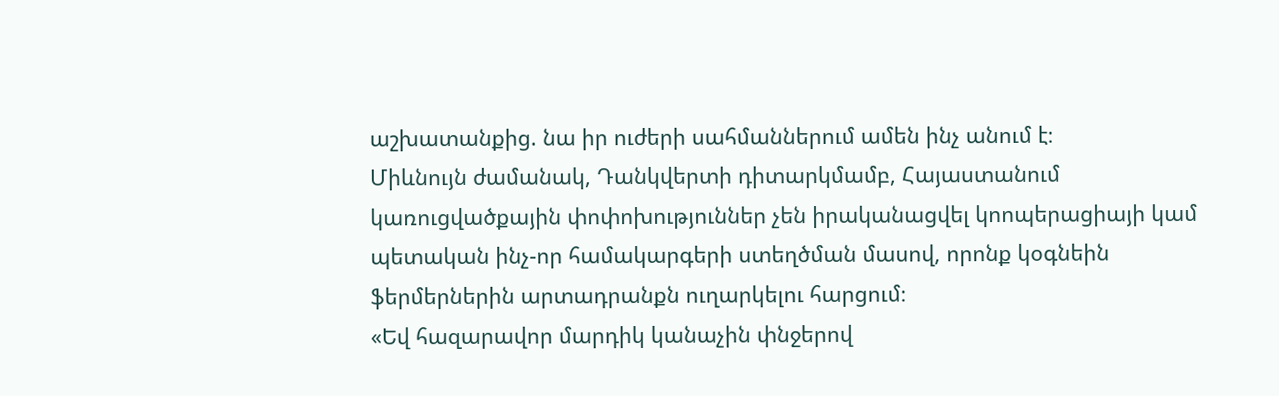աշխատանքից. նա իր ուժերի սահմաններում ամեն ինչ անում է։
Միևնույն ժամանակ, Դանկվերտի դիտարկմամբ, Հայաստանում կառուցվածքային փոփոխություններ չեն իրականացվել կոոպերացիայի կամ պետական ինչ-որ համակարգերի ստեղծման մասով, որոնք կօգնեին ֆերմերներին արտադրանքն ուղարկելու հարցում։
«Եվ հազարավոր մարդիկ կանաչին փնջերով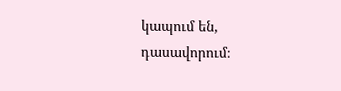կապում են, դասավորում։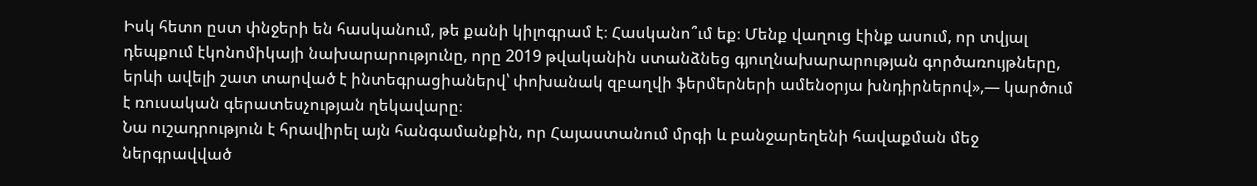Իսկ հետո ըստ փնջերի են հասկանում, թե քանի կիլոգրամ է։ Հասկանո՞ւմ եք։ Մենք վաղուց էինք ասում, որ տվյալ դեպքում էկոնոմիկայի նախարարությունը, որը 2019 թվականին ստանձնեց գյուղնախարարության գործառույթները, երևի ավելի շատ տարված է ինտեգրացիաներվ՝ փոխանակ զբաղվի ֆերմերների ամենօրյա խնդիրներով»,— կարծում է ռուսական գերատեսչության ղեկավարը։
Նա ուշադրություն է հրավիրել այն հանգամանքին, որ Հայաստանում մրգի և բանջարեղենի հավաքման մեջ ներգրավված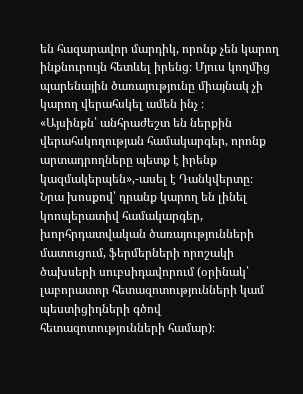են հազարավոր մարդիկ, որոնք չեն կարող ինքնուրույն հետևել իրենց։ Մյուս կողմից պարենային ծառայությունը միայնակ չի կարող վերահսկել ամեն ինչ ։
«Այսինքն՝ անհրաժեշտ են ներքին վերահսկողության համակարգեր, որոնք արտադրողները պետք է իրենք կազմակերպեն»,-ասել է Դանկվերտը։
Նրա խոսքով՝ դրանք կարող են լինել կոոպերատիվ համակարգեր, խորհրդատվական ծառայությունների մատուցում, ֆերմերների որոշակի ծախսերի սուբսիդավորում (օրինակ՝ լաբորատոր հետազոտությունների կամ պեստիցիդների գծով հետազոտությունների համար)։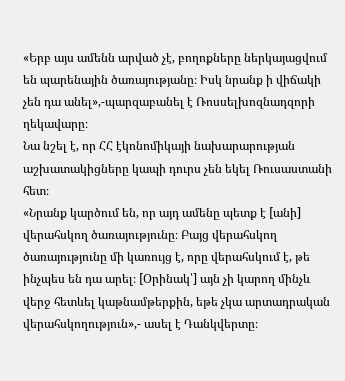«Երբ այս ամենն արված չէ, բողոքները ներկայացվում են պարենային ծառայությանը։ Իսկ նրանք ի վիճակի չեն դա անել»,-պարզաբանել է Ռոսսելխոզնադզորի ղեկավարը։
Նա նշել է, որ ՀՀ էկոնոմիկայի նախարարության աշխատակիցները կապի դուրս չեն եկել Ռուսաստանի հետ։
«Նրանք կարծում են, որ այդ ամենը պետք է [անի] վերահսկող ծառայությունը։ Բայց վերահսկող ծառայությունը մի կառույց է, որը վերահսկում է, թե ինչպես են դա արել։ [Օրինակ՝] այն չի կարող մինչև վերջ հետևել կաթնամթերքին, եթե չկա արտադրական վերահսկողություն»,- ասել է Դանկվերտը։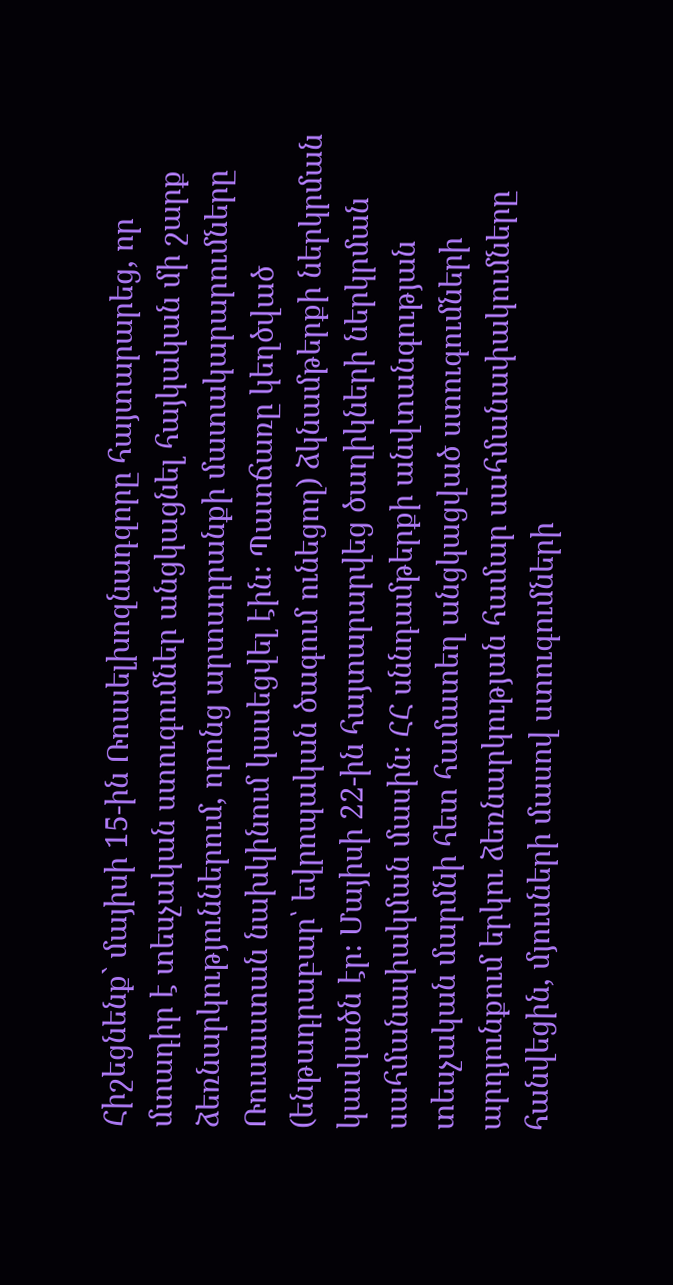Հիշեցնենք` մայիսի 15-ին Ռոսսելխոզնադզորը հայտարարեց, որ մտադիր է տեսչական ստուգումներ անցկացնել հայկական մի շարք ձեռնարկություններում, որոնց արտադրանքի մատակարարումները Ռուսաստան նախկինում կասեցվել էին։ Պատճառը կեղծված (ենթադրաբար՝ եվրոպական ծագում ունեցող) ձկնամթերքի ներկրման կասկածն էր։ Մայիսի 22-ին հայտարարվեց ծաղիկների ներկրման սահմանափակման մասին։ ՀՀ սննդամթերքի անվտանգության տեսչական մարմնի հետ համատեղ անցկացված ստուգումների արդյունքում երկու ձեռնարկության համար սահմանափակումները հանվեցին, մյուսների մասով ստուգումների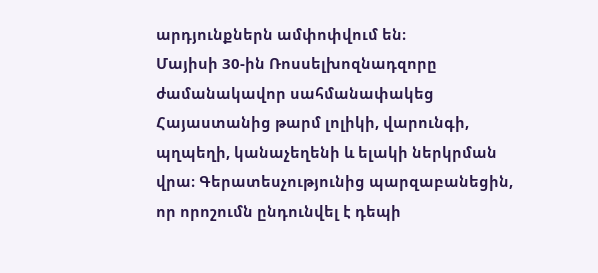արդյունքներն ամփոփվում են։
Մայիսի 30-ին Ռոսսելխոզնադզորը ժամանակավոր սահմանափակեց Հայաստանից թարմ լոլիկի, վարունգի, պղպեղի, կանաչեղենի և ելակի ներկրման վրա։ Գերատեսչությունից պարզաբանեցին, որ որոշումն ընդունվել է դեպի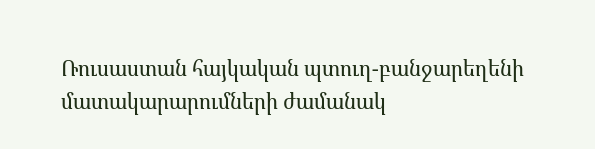Ռուսաստան հայկական պտուղ-բանջարեղենի մատակարարումների ժամանակ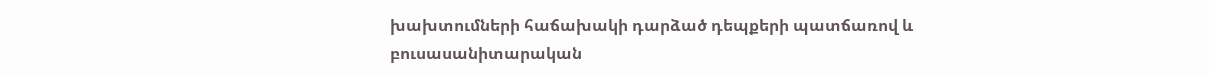խախտումների հաճախակի դարձած դեպքերի պատճառով և բուսասանիտարական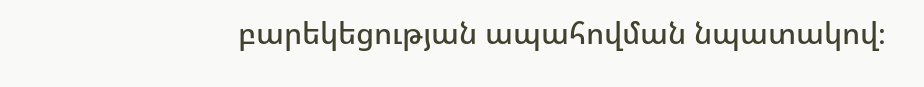բարեկեցության ապահովման նպատակով։